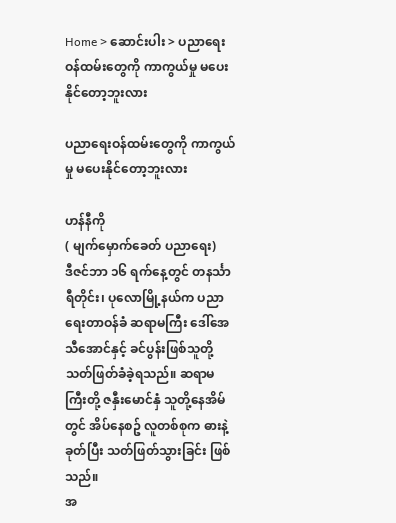Home > ဆောင်းပါး > ပညာရေးဝန်ထမ်းတွေကို ကာကွယ်မှု မပေးနိုင်တော့ဘူးလား

ပညာရေးဝန်ထမ်းတွေကို ကာကွယ်မှု မပေးနိုင်တော့ဘူးလား

ဟန်နီကို
( မျက်မှောက်ခေတ် ပညာရေး)
ဒီဇင်ဘာ ၁၆ ရက်နေ့တွင် တနင်္သာရီတိုင်း၊ ပုလောမြို့နယ်က ပညာရေးတာဝန်ခံ ဆရာမကြီး ဒေါ်‌အေသီအောင်နှင့် ခင်ပွန်းဖြစ်သူတို့ သတ်ဖြတ်ခံခဲ့ရသည်။ ဆရာမကြီးတို့ ဇနှီးမောင်နှံ သူတို့နေအိမ်တွင် အိပ်နေစဥ် လူတစ်စုက ဓားနဲ့ခုတ်ပြီး သတ်ဖြတ်သွားခြင်း ဖြစ်သည်။
အ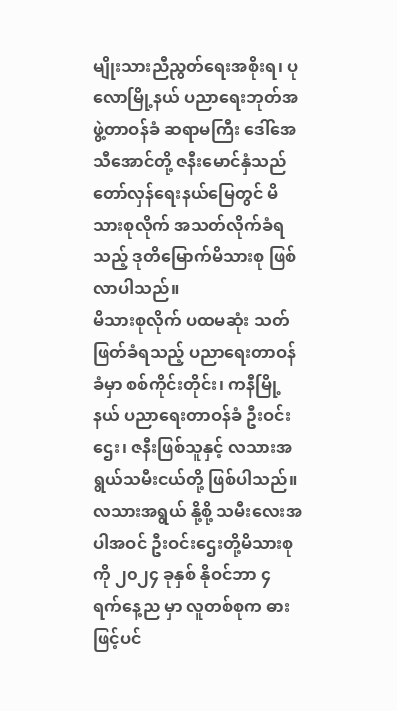မျိုးသားညီညွတ်ရေးအစိုးရ၊ ပုလောမြို့နယ် ပညာရေးဘုတ်အဖွဲ့တာဝန်ခံ ဆရာမကြီး ဒေါ်အေသီအောင်တို့ ဇနီးမောင်နှံသည် တော်လှန်ရေးနယ်မြေတွင် မိသားစုလိုက် အသတ်လိုက်ခံရသည့် ဒုတိမြောက်မိသားစု ဖြစ်လာပါသည်။
မိသားစုလိုက် ပထမဆုံး သတ်ဖြတ်ခံရသည့် ပညာရေးတာဝန်ခံမှာ စစ်ကိုင်းတိုင်း၊ ကနီမြို့နယ် ပညာရေးတာဝန်ခံ ဦးဝင်းဌေး၊ ဇနီးဖြစ်သူနှင့် လသားအရွယ်သမီးငယ်တို့ ဖြစ်ပါသည်။ လသားအရွယ် နို့စို့ သမီးလေးအပါအဝင် ဦးဝင်းဌေးတို့မိသားစုကို ၂၀၂၄ ခုနှစ် နိုဝင်ဘာ ၄ ရက်နေ့ည မှာ လူတစ်စုက ဓားဖြင့်ပင်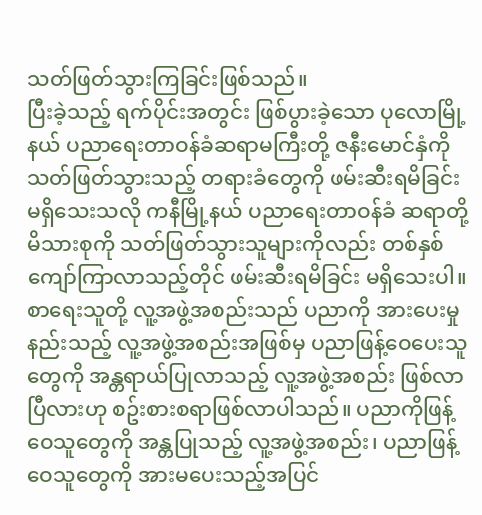သတ်ဖြတ်သွားကြခြင်းဖြစ်သည်။
ပြီးခဲ့သည့် ရက်ပိုင်းအတွင်း ဖြစ်ပွားခဲ့သော ပုလောမြို့နယ် ပညာရေးတာဝန်ခံဆရာမကြီးတို့ ဇနီးမောင်နှံကို သတ်ဖြတ်သွားသည့် တရားခံတွေကို ဖမ်းဆီးရမိခြင်း မရှိသေးသလို ကနီမြို့နယ် ပညာရေးတာဝန်ခံ ဆရာတို့မိသားစုကို သတ်ဖြတ်သွားသူများကိုလည်း တစ်နှစ်ကျော်ကြာလာသည့်တိုင် ဖမ်းဆီးရမိခြင်း မရှိသေးပါ။
စာရေးသူတို့ လူ့အဖွဲ့အစည်းသည် ပညာကို အားပေးမှုနည်းသည့် လူ့အဖွဲ့အစည်းအဖြစ်မှ ပညာဖြန့်ဝေပေးသူတွေကို အန္တရာယ်ပြုလာသည့် လူ့အဖွဲ့အစည်း ဖြစ်လာပြီလားဟု စဥ်းစားစရာဖြစ်လာပါသည်။ ပညာကိုဖြန့်ဝေသူတွေကို အန္တပြုသည့် လူ့အဖွဲ့အစည်း၊ ပညာဖြန့်ဝေသူတွေကို အားမပေးသည့်အပြင်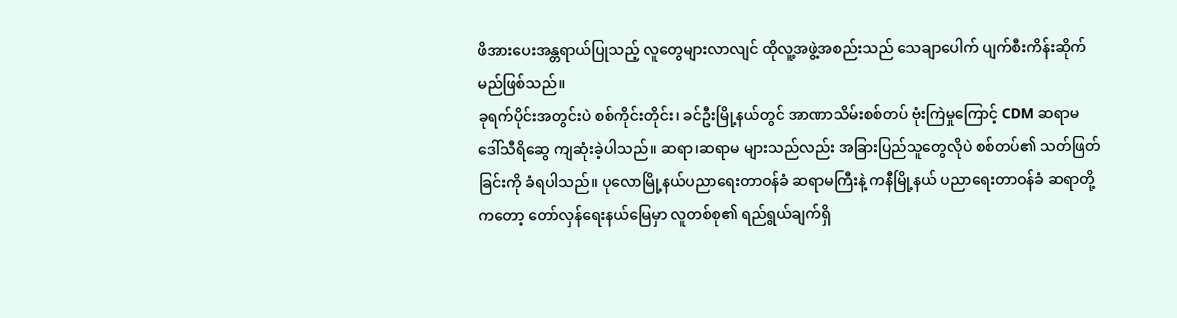ဖိအားပေးအန္တရာယ်ပြုသည့် လူတွေများလာလျင် ထိုလူ့အဖွဲ့အစည်းသည် သေချာပေါက် ပျက်စီးကိန်းဆိုက် မည်ဖြစ်သည်။
ခုရက်ပိုင်းအတွင်းပဲ စစ်ကိုင်းတိုင်း၊ ခင်ဦးမြို့နယ်တွင် အာဏာသိမ်းစစ်တပ် ဗုံးကြဲမှုကြောင့် CDM ဆရာမ ဒေါ်သီရိဆွေ ကျဆုံးခဲ့ပါသည်။ ဆရာ၊ဆရာမ များသည်လည်း အခြားပြည်သူတွေလိုပဲ စစ်တပ်၏ သတ်ဖြတ်ခြင်းကို ခံရပါသည်။ ပုလောမြို့နယ်ပညာရေးတာဝန်ခံ ဆရာမကြီးနဲ့ ကနီမြို့နယ် ပညာရေးတာဝန်ခံ ဆရာတို့ကတော့ တော်လှန်ရေးနယ်မြေမှာ လူတစ်စု၏ ရည်ရွယ်ချက်ရှိ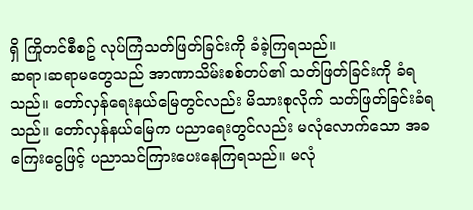ရှိ ကြိုတင်စီစဥ် လုပ်ကြံသတ်ဖြတ်ခြင်းကို ခံခဲ့ကြရသည်။
ဆရာ၊ဆရာမတွေသည် အာဏာသိမ်းစစ်တပ်၏ သတ်ဖြတ်ခြင်းကို ခံရသည်။ တော်လှန်ရေးနယ်မြေတွင်လည်း မိသားစုလိုက် သတ်ဖြတ်ခြင်းခံရသည်။ တော်လှန်နယ်မြေက ပညာရေးတွင်လည်း မလုံလောက်သော အခကြေးငွေဖြင့် ပညာသင်ကြားပေးနေကြရသည်။ မလုံ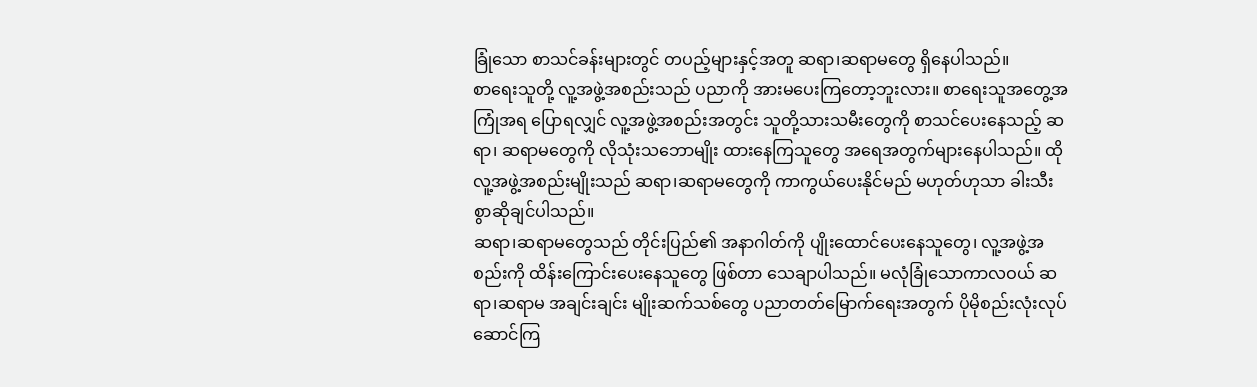ခြုံသော စာသင်ခန်းများတွင် တပည့်များနှင့်အတူ ဆရာ၊ဆရာမတွေ ရှိနေပါသည်။
စာရေးသူတို့ လူ့အဖွဲ့အစည်းသည် ပညာကို အားမပေးကြတော့ဘူးလား။ စာရေးသူအတွေ့အကြုံအရ ပြောရလျှင် လူ့အဖွဲ့အစည်းအတွင်း သူတို့သားသမီးတွေကို စာသင်ပေးနေသည့် ဆရာ၊ ဆရာမတွေကို လိုသုံးသဘောမျိုး ထားနေကြသူတွေ အရေအတွက်များနေပါသည်။ ထိုလူ့အဖွဲ့အစည်းမျိုးသည် ဆရာ၊ဆရာမတွေကို ကာကွယ်ပေးနိုင်မည် မဟုတ်ဟုသာ ခါးသီးစွာဆိုချင်ပါသည်။
ဆရာ၊ဆရာမတွေသည် တိုင်းပြည်၏ အနာဂါတ်ကို ပျိုးထောင်ပေးနေသူတွေ၊ လူ့အဖွဲ့အစည်းကို ထိန်းကြောင်းပေးနေသူတွေ ဖြစ်တာ သေချာပါသည်။ မလုံခြုံသောကာလဝယ် ဆရာ၊ဆရာမ အချင်းချင်း မျိုးဆက်သစ်တွေ ပညာတတ်မြောက်ရေးအတွက် ပိုမိုစည်းလုံးလုပ်ဆောင်ကြ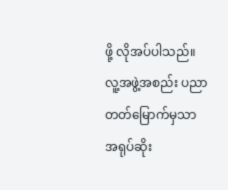ဖို့ လိုအပ်ပါသည်။ လူ့အဖွဲ့အစည်း ပညာ တတ်မြောက်မှသာ အရုပ်ဆိုး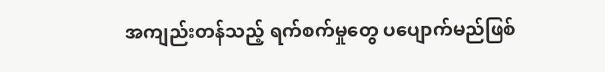အကျည်းတန်သည့် ရက်စက်မှုတွေ ပပျောက်မည်ဖြစ်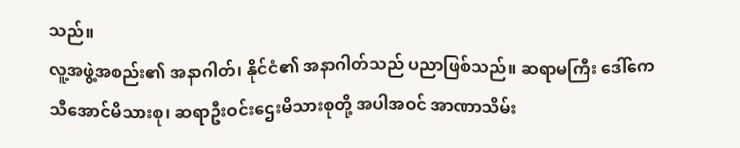သည်။
လူ့အဖွဲ့အစည်း၏ အနာဂါတ်၊ နိုင်ငံ၏ အနာဂါတ်သည် ပညာဖြစ်သည်။ ဆရာမကြီး ဒေါ်ကေသီအောင်မိသားစု၊ ဆရာဦးဝင်းဌေးမိသားစုတို့ အပါအဝင် အာဏာသိမ်း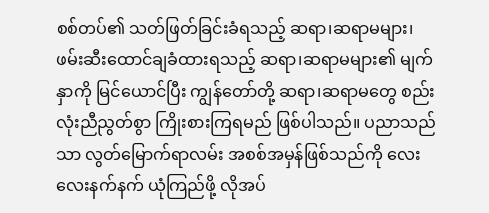စစ်တပ်၏ သတ်ဖြတ်ခြင်းခံရသည့် ဆရာ၊ဆရာမများ၊ ဖမ်းဆီးထောင်ချခံထားရသည့် ဆရာ၊ဆရာမများ၏ မျက်နှာကို မြင်ယောင်ပြီး ကျွန်တော်တို့ ဆရာ၊ဆရာမတွေ စည်းလုံးညီညွတ်စွာ ကြိုးစားကြရမည် ဖြစ်ပါသည်။ ပညာသည်သာ လွတ်မြောက်ရာလမ်း အစစ်အမှန်ဖြစ်သည်ကို လေးလေးနက်နက် ယုံကြည်ဖို့ လိုအပ်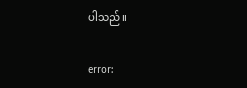ပါသည်။

error: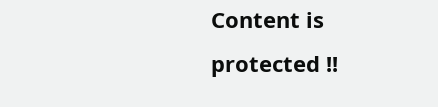Content is protected !!